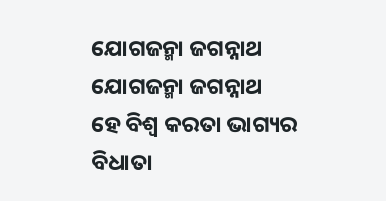ଯୋଗଜନ୍ମା ଜଗନ୍ନାଥ
ଯୋଗଜନ୍ମା ଜଗନ୍ନାଥ
ହେ ବିଶ୍ୱ କରତା ଭାଗ୍ୟର ବିଧାତା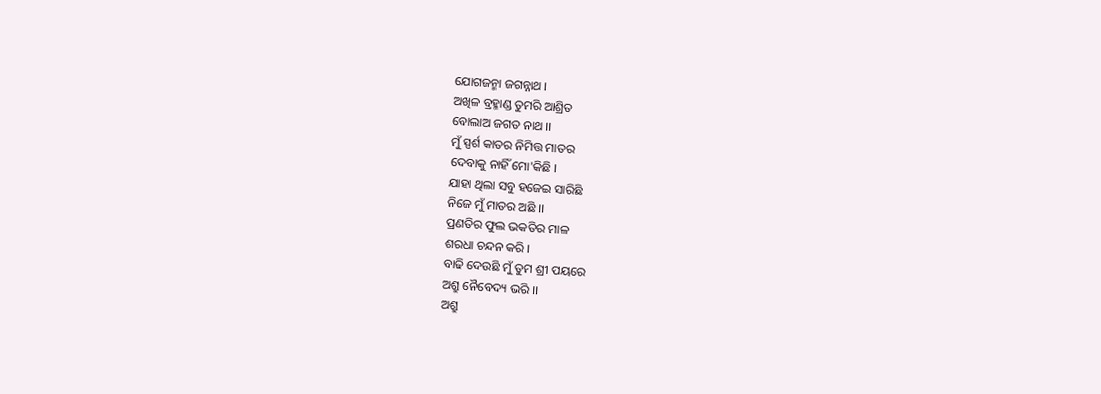ଯୋଗଜନ୍ମା ଜଗନ୍ନାଥ ।
ଅଖିଳ ବ୍ରହ୍ମାଣ୍ଡ ତୁମରି ଆଶ୍ରିତ
ବୋଲାଅ ଜଗତ ନାଥ ।।
ମୁଁ ସ୍ପର୍ଶ କାତର ନିମିତ୍ତ ମାତର
ଦେବାକୁ ନାହିଁ ମୋ'କିଛି ।
ଯାହା ଥିଲା ସବୁ ହଜେଇ ସାରିଛି
ନିଜେ ମୁଁ ମାତର ଅଛି ।।
ପ୍ରଣତିର ଫୁଲ ଭକତିର ମାଳ
ଶରଧା ଚନ୍ଦନ କରି ।
ବାଢି ଦେଉଛି ମୁଁ ତୁମ ଶ୍ରୀ ପୟରେ
ଅଶ୍ରୁ ନୈବେଦ୍ୟ ଭରି ।।
ଅଶ୍ରୁ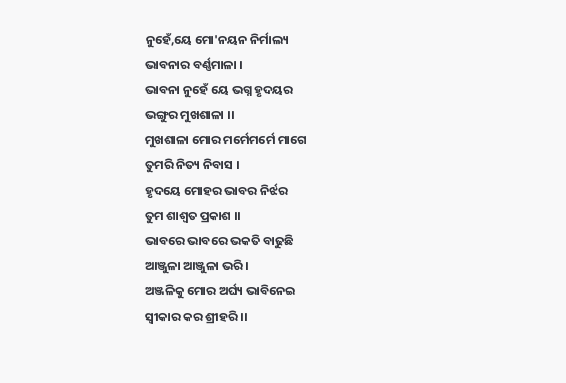ନୁହେଁ,ୟେ ମୋ'ନୟନ ନିର୍ମାଲ୍ୟ
ଭାବନାର ବର୍ଣ୍ଣମାଳା ।
ଭାବନା ନୁହେଁ ୟେ ଭଗ୍ନ ହୃଦୟର
ଭଙ୍ଗୁର ମୁଖଶାଳା ।।
ମୁଖଶାଳା ମୋର ମର୍ମେମର୍ମେ ମାଗେ
ତୁମରି ନିତ୍ୟ ନିବାସ ।
ହୃଦୟେ ମୋହର ଭାବର ନିର୍ଝର
ତୁମ ଶାଶ୍ୱତ ପ୍ରକାଶ ।।
ଭାବରେ ଭାବରେ ଭକତି ବାଢୁଛି
ଆଞ୍ଜୁଳା ଆଞ୍ଜୁଳା ଭରି ।
ଅଞ୍ଜଳିକୁ ମୋର ଅର୍ଘ୍ୟ ଭାବିନେଇ
ସ୍ଵୀକାର କର ଶ୍ରୀହରି ।।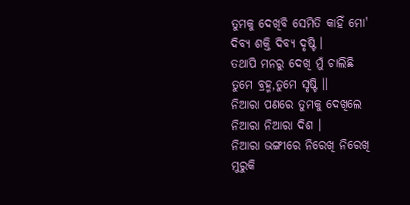ତୁମକୁ ଦେଖିବି ସେମିତି କାହିଁ ମୋ'
ଦିବ୍ୟ ଶକ୍ତି ଦିବ୍ୟ ଦୃଷ୍ଟି ।
ତଥାପି ମନରୁ ଦେଖି ମୁଁ ଚାଲିଛି
ତୁମେ ବ୍ରହ୍ମ,ତୁମେ ସୃଷ୍ଟି ।।
ନିଆରା ପଣରେ ତୁମକୁ ଦେଖିଲେ
ନିଆରା ନିଆରା ଦିଶ ।
ନିଆରା ଭଙ୍ଗୀରେ ନିରେଖି ନିରେଖି
ମୁରୁକି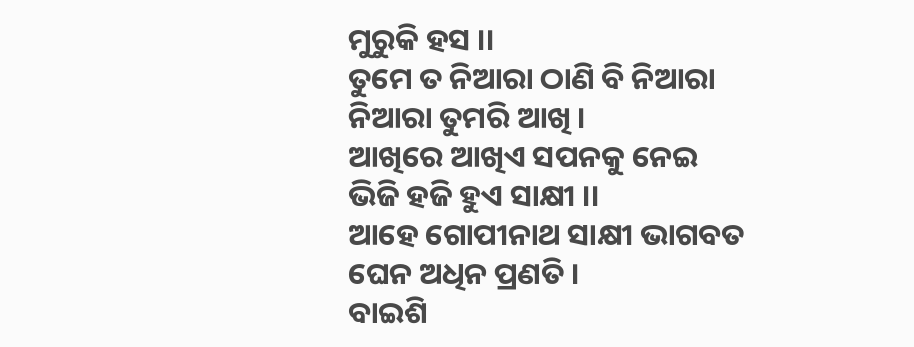ମୁରୁକି ହସ ।।
ତୁମେ ତ ନିଆରା ଠାଣି ବି ନିଆରା
ନିଆରା ତୁମରି ଆଖି ।
ଆଖିରେ ଆଖିଏ ସପନକୁ ନେଇ
ଭିଜି ହଜି ହୁଏ ସାକ୍ଷୀ ।।
ଆହେ ଗୋପୀନାଥ ସାକ୍ଷୀ ଭାଗବତ
ଘେନ ଅଧିନ ପ୍ରଣତି ।
ବାଇଶି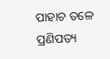ପାହାଚ ତଳେ ପ୍ରଣିପତ୍ୟ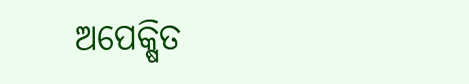ଅପେକ୍ଷିତ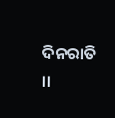ଦିନରାତି ।।